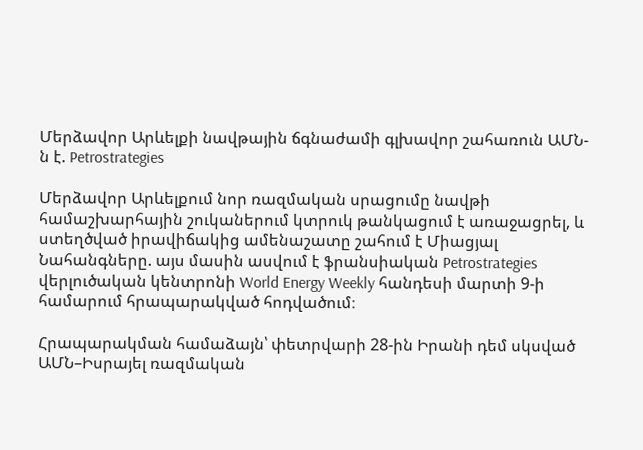Մերձավոր Արևելքի նավթային ճգնաժամի գլխավոր շահառուն ԱՄՆ-ն է. Petrostrategies

Մերձավոր Արևելքում նոր ռազմական սրացումը նավթի համաշխարհային շուկաներում կտրուկ թանկացում է առաջացրել, և ստեղծված իրավիճակից ամենաշատը շահում է Միացյալ Նահանգները. այս մասին ասվում է ֆրանսիական Petrostrategies վերլուծական կենտրոնի World Energy Weekly հանդեսի մարտի 9-ի համարում հրապարակված հոդվածում։

Հրապարակման համաձայն՝ փետրվարի 28-ին Իրանի դեմ սկսված ԱՄՆ–Իսրայել ռազմական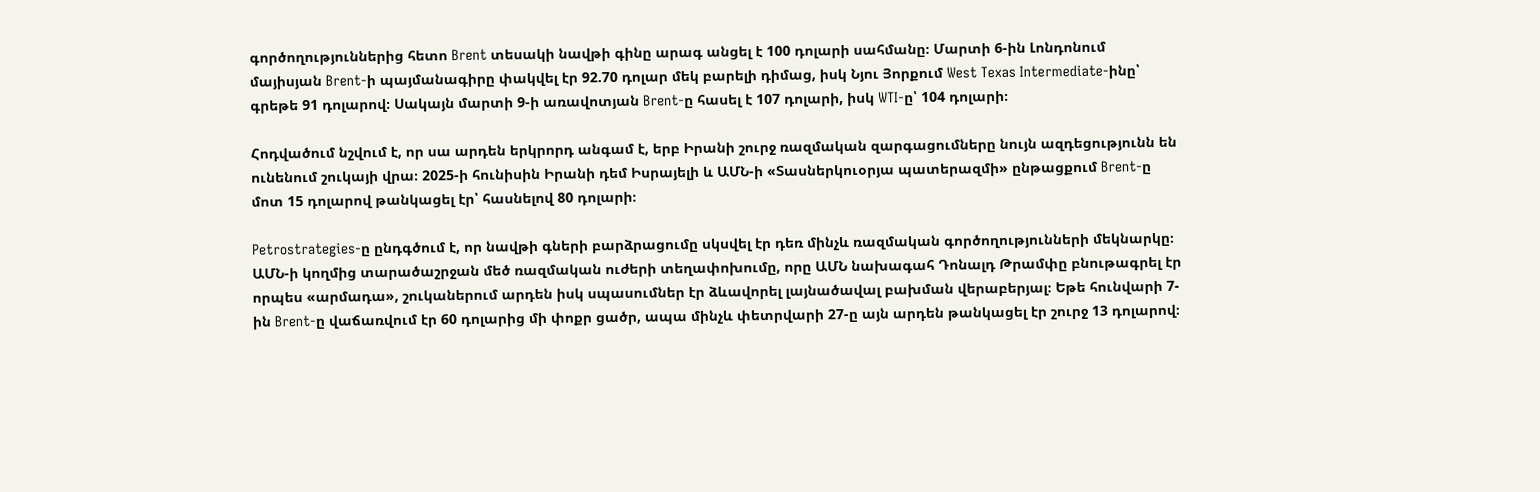գործողություններից հետո Brent տեսակի նավթի գինը արագ անցել է 100 դոլարի սահմանը։ Մարտի 6-ին Լոնդոնում մայիսյան Brent-ի պայմանագիրը փակվել էր 92.70 դոլար մեկ բարելի դիմաց, իսկ Նյու Յորքում West Texas Intermediate-ինը՝ գրեթե 91 դոլարով։ Սակայն մարտի 9-ի առավոտյան Brent-ը հասել է 107 դոլարի, իսկ WTI-ը՝ 104 դոլարի։

Հոդվածում նշվում է, որ սա արդեն երկրորդ անգամ է, երբ Իրանի շուրջ ռազմական զարգացումները նույն ազդեցությունն են ունենում շուկայի վրա։ 2025-ի հունիսին Իրանի դեմ Իսրայելի և ԱՄՆ-ի «Տասներկուօրյա պատերազմի» ընթացքում Brent-ը մոտ 15 դոլարով թանկացել էր՝ հասնելով 80 դոլարի։

Petrostrategies-ը ընդգծում է, որ նավթի գների բարձրացումը սկսվել էր դեռ մինչև ռազմական գործողությունների մեկնարկը։ ԱՄՆ-ի կողմից տարածաշրջան մեծ ռազմական ուժերի տեղափոխումը, որը ԱՄՆ նախագահ Դոնալդ Թրամփը բնութագրել էր որպես «արմադա», շուկաներում արդեն իսկ սպասումներ էր ձևավորել լայնածավալ բախման վերաբերյալ։ Եթե հունվարի 7-ին Brent-ը վաճառվում էր 60 դոլարից մի փոքր ցածր, ապա մինչև փետրվարի 27-ը այն արդեն թանկացել էր շուրջ 13 դոլարով։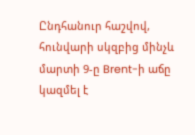Ընդհանուր հաշվով, հունվարի սկզբից մինչև մարտի 9-ը Brent-ի աճը կազմել է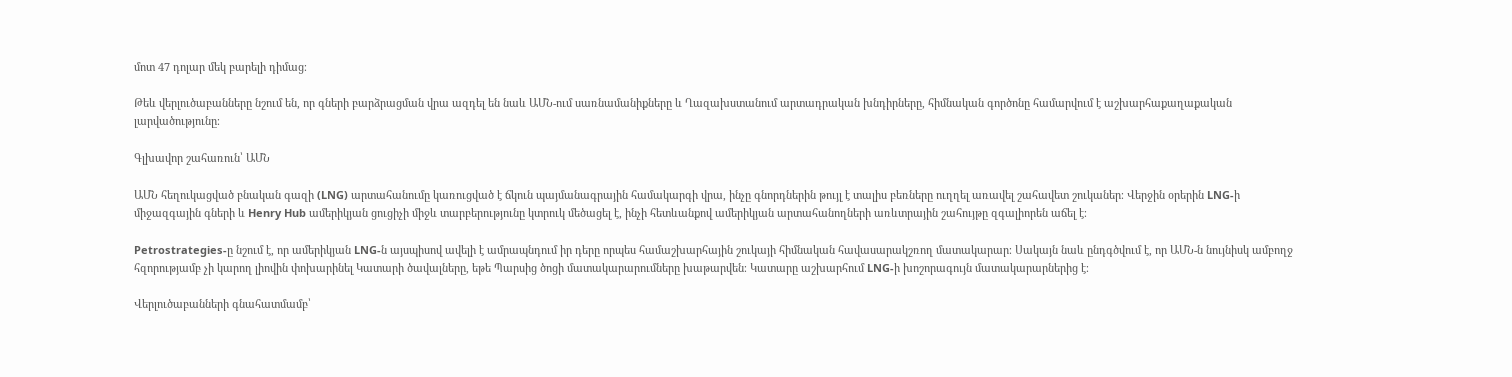մոտ 47 դոլար մեկ բարելի դիմաց։

Թեև վերլուծաբանները նշում են, որ գների բարձրացման վրա ազդել են նաև ԱՄՆ-ում սառնամանիքները և Ղազախստանում արտադրական խնդիրները, հիմնական գործոնը համարվում է աշխարհաքաղաքական լարվածությունը։

Գլխավոր շահառուն՝ ԱՄՆ

ԱՄՆ հեղուկացված բնական գազի (LNG) արտահանումը կառուցված է ճկուն պայմանագրային համակարգի վրա, ինչը գնորդներին թույլ է տալիս բեռները ուղղել առավել շահավետ շուկաներ։ Վերջին օրերին LNG-ի միջազգային գների և Henry Hub ամերիկյան ցուցիչի միջև տարբերությունը կտրուկ մեծացել է, ինչի հետևանքով ամերիկյան արտահանողների առևտրային շահույթը զգալիորեն աճել է։

Petrostrategies-ը նշում է, որ ամերիկյան LNG-ն այսպիսով ավելի է ամրապնդում իր դերը որպես համաշխարհային շուկայի հիմնական հավասարակշռող մատակարար։ Սակայն նաև ընդգծվում է, որ ԱՄՆ-ն նույնիսկ ամբողջ հզորությամբ չի կարող լիովին փոխարինել Կատարի ծավալները, եթե Պարսից ծոցի մատակարարումները խաթարվեն։ Կատարը աշխարհում LNG-ի խոշորագույն մատակարարներից է։

Վերլուծաբանների գնահատմամբ՝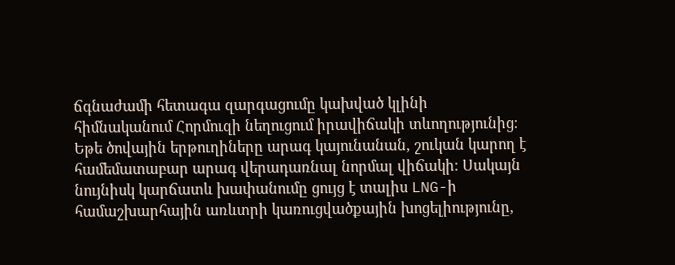ճգնաժամի հետագա զարգացումը կախված կլինի հիմնականում Հորմուզի նեղուցում իրավիճակի տևողությունից։ Եթե ծովային երթուղիները արագ կայունանան, շուկան կարող է համեմատաբար արագ վերադառնալ նորմալ վիճակի։ Սակայն նույնիսկ կարճատև խափանումը ցույց է տալիս LNG-ի համաշխարհային առևտրի կառուցվածքային խոցելիությունը,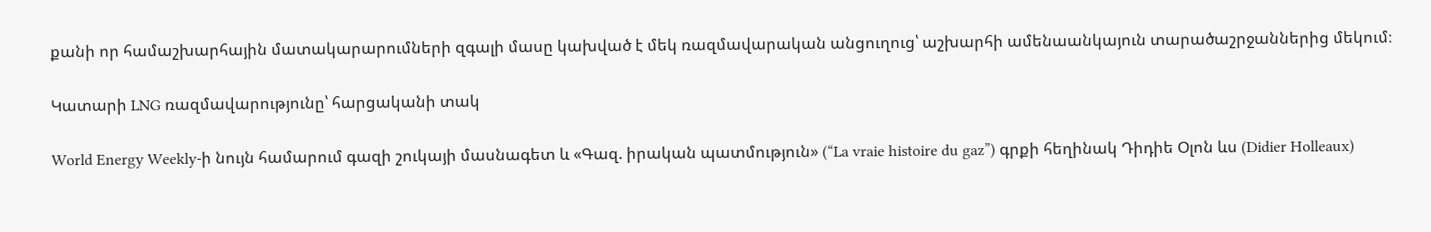քանի որ համաշխարհային մատակարարումների զգալի մասը կախված է մեկ ռազմավարական անցուղուց՝ աշխարհի ամենաանկայուն տարածաշրջաններից մեկում։

Կատարի LNG ռազմավարությունը՝ հարցականի տակ

World Energy Weekly-ի նույն համարում գազի շուկայի մասնագետ և «Գազ. իրական պատմություն» (“La vraie histoire du gaz”) գրքի հեղինակ Դիդիե Օլոն ևս (Didier Holleaux)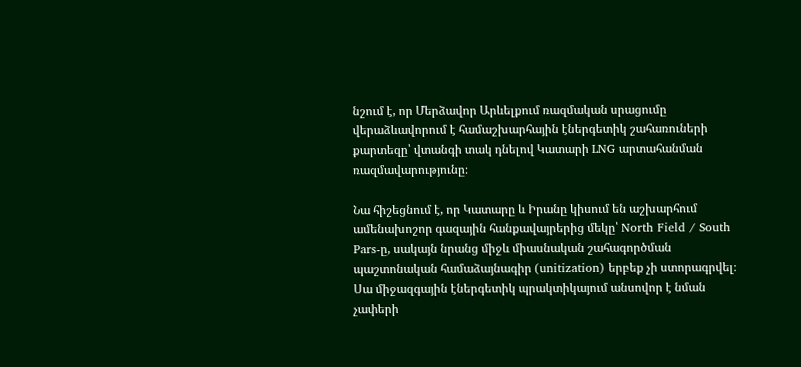նշում է, որ Մերձավոր Արևելքում ռազմական սրացումը վերաձևավորում է համաշխարհային էներգետիկ շահառուների քարտեզը՝ վտանգի տակ դնելով Կատարի LNG արտահանման ռազմավարությունը։

Նա հիշեցնում է, որ Կատարը և Իրանը կիսում են աշխարհում ամենախոշոր գազային հանքավայրերից մեկը՝ North Field / South Pars-ը, սակայն նրանց միջև միասնական շահագործման պաշտոնական համաձայնագիր (unitization) երբեք չի ստորագրվել։ Սա միջազգային էներգետիկ պրակտիկայում անսովոր է նման չափերի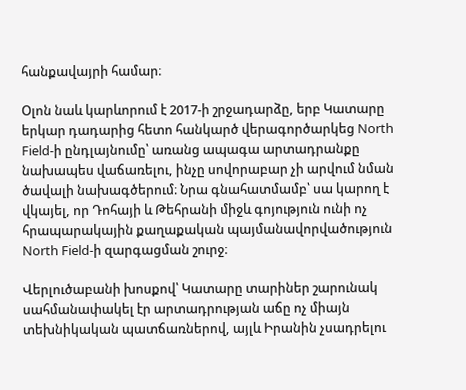հանքավայրի համար։

Օլոն նաև կարևորում է 2017-ի շրջադարձը, երբ Կատարը երկար դադարից հետո հանկարծ վերագործարկեց North Field-ի ընդլայնումը՝ առանց ապագա արտադրանքը նախապես վաճառելու, ինչը սովորաբար չի արվում նման ծավալի նախագծերում։ Նրա գնահատմամբ՝ սա կարող է վկայել, որ Դոհայի և Թեհրանի միջև գոյություն ունի ոչ հրապարակային քաղաքական պայմանավորվածություն North Field-ի զարգացման շուրջ։

Վերլուծաբանի խոսքով՝ Կատարը տարիներ շարունակ սահմանափակել էր արտադրության աճը ոչ միայն տեխնիկական պատճառներով, այլև Իրանին չսադրելու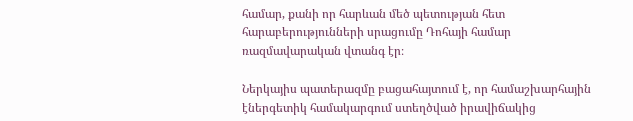համար, քանի որ հարևան մեծ պետության հետ հարաբերությունների սրացումը Դոհայի համար ռազմավարական վտանգ էր։

Ներկայիս պատերազմը բացահայտում է, որ համաշխարհային էներգետիկ համակարգում ստեղծված իրավիճակից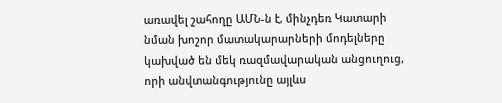առավել շահողը ԱՄՆ-ն է, մինչդեռ Կատարի նման խոշոր մատակարարների մոդելները կախված են մեկ ռազմավարական անցուղուց, որի անվտանգությունը այլևս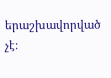երաշխավորված չէ։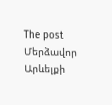The post Մերձավոր Արևելքի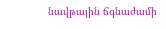նավթային ճգնաժամի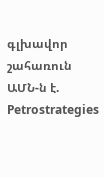գլխավոր շահառուն ԱՄՆ-ն է. Petrostrategies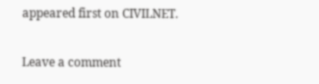appeared first on CIVILNET.

Leave a comment